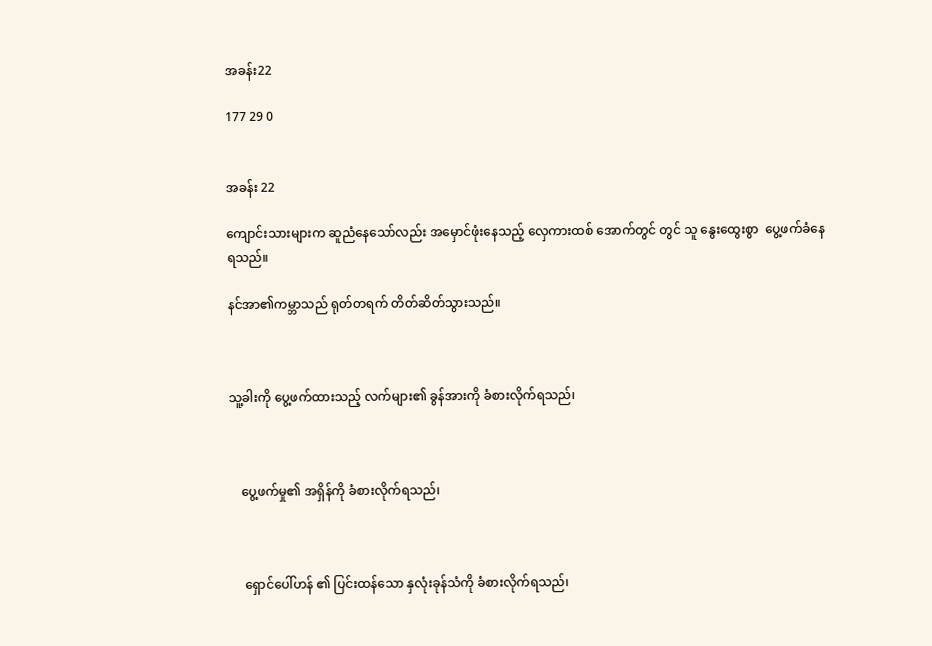အခန်း22

177 29 0


အခန်း 22

ကျောင်းသားများက ဆူညံနေသော်လည်း အမှောင်ဖုံးနေသည့် လှေကားထစ် အောက်တွင် တွင် သူ နွေးထွေးစွာ  ပွေ့ဖက်ခံနေရသည်။

နင်အာ၏ကမ္ဘာသည် ရုတ်တရက် တိတ်ဆိတ်သွားသည်။



သူ့ခါးကို ပွေ့ဖက်ထားသည့် လက်များ၏ ခွန်အားကို ခံစားလိုက်ရသည်၊



    ပွေ့ဖက်မှု၏ အရှိန်ကို ခံစားလိုက်ရသည်၊



     ရှောင်ပေါ်ဟန် ၏ ပြင်းထန်သော နှလုံးခုန်သံကို ခံစားလိုက်ရသည်၊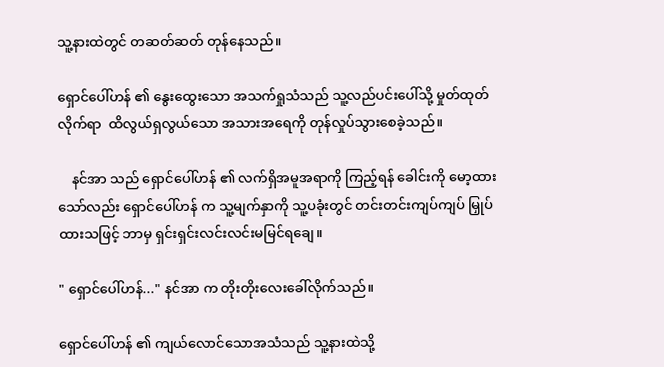သူ့နားထဲတွင် တဆတ်ဆတ် တုန်နေသည်။

ရှောင်ပေါ်ဟန် ၏ နွေးထွေးသော အသက်ရှုသံသည် သူ့လည်ပင်းပေါ်သို့ မှုတ်ထုတ်လိုက်ရာ  ထိလွယ်ရှလွယ်သော အသားအရေကို တုန်လှုပ်သွားစေခဲ့သည်။

    နင်အာ သည် ရှောင်ပေါ်ဟန် ၏ လက်ရှိအမူအရာကို ကြည့်ရန် ခေါင်းကို မော့ထားသော်လည်း ရှောင်ပေါ်ဟန် က သူ့မျက်နှာကို သူ့ပခုံးတွင် တင်းတင်းကျပ်ကျပ် မြှုပ်ထားသဖြင့် ဘာမှ ရှင်းရှင်းလင်းလင်းမမြင်ရချေ။

" ရှောင်ပေါ်ဟန်..." နင်အာ က တိုးတိုးလေးခေါ်လိုက်သည်။

ရှောင်ပေါ်ဟန် ၏ ကျယ်လောင်သောအသံသည် သူ့နားထဲသို့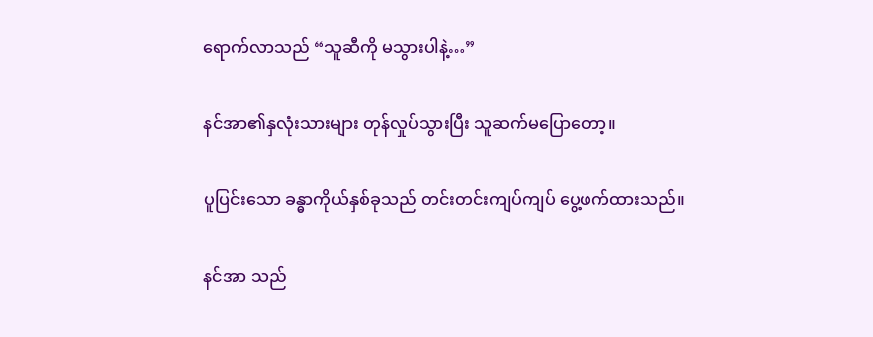ရောက်လာသည် “သူဆီကို မသွားပါနဲ့…”

နင်အာ၏နှလုံးသားများ တုန်လှုပ်သွားပြီး သူဆက်မပြောတော့။

ပူပြင်းသော ခန္ဓာကိုယ်နှစ်ခုသည် တင်းတင်းကျပ်ကျပ် ပွေ့ဖက်ထားသည်။

နင်အာ သည်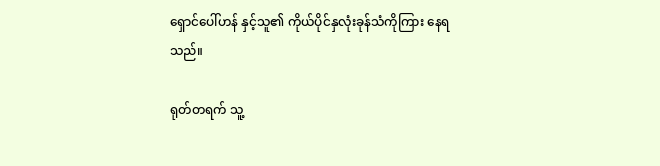ရှောင်ပေါ်ဟန် နှင့်သူ၏ ကိုယ်ပိုင်နှလုံးခုန်သံကိုကြား နေရသည်။

ရုတ်တရက် သူ့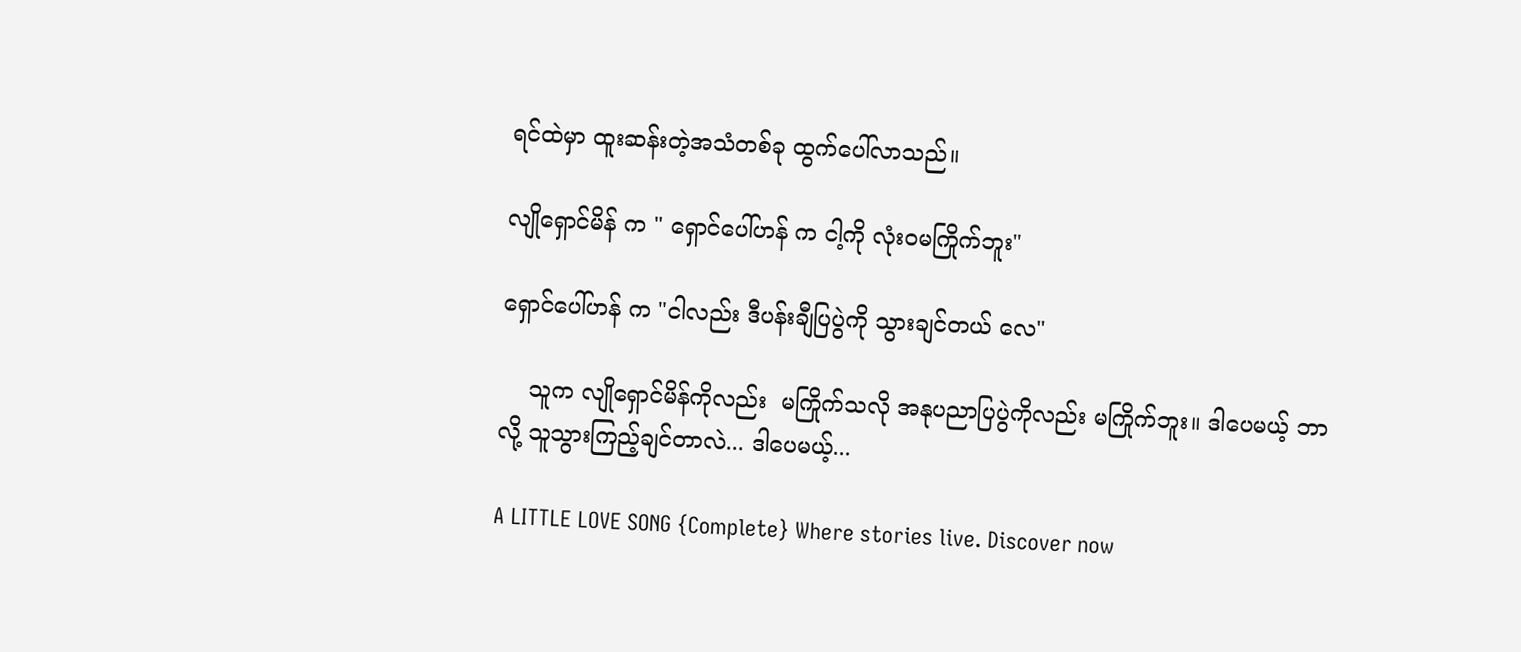ရင်ထဲမှာ ထူးဆန်းတဲ့အသံတစ်ခု ထွက်ပေါ်လာသည်။

လျိုရှောင်မိန် က " ရှောင်ပေါ်ဟန် က ငါ့ကို လုံးဝမကြိုက်ဘူး"

ရှောင်ပေါ်ဟန် က "ငါလည်း ဒီပန်းချီပြပွဲကို သွားချင်တယ် လေ"

    သူက လျိုရှောင်မိန်ကိုလည်း  မကြိုက်သလို အနုပညာပြပွဲကိုလည်း မကြိုက်ဘူး။ ဒါပေမယ့် ဘာလို့ သူသွားကြည့်ချင်တာလဲ... ဒါပေမယ့်...

A LITTLE LOVE SONG {Complete} Where stories live. Discover now